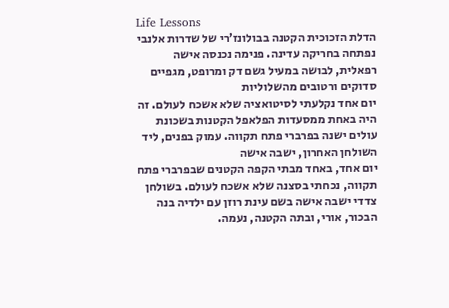Life Lessons
הדלת הזכוכית הקטנה בבולונז’רי של שדרות אלנבי נפתחה בחריקה עדינה. פנימה נכנסה אישה רפאלית, לבושה במעיל גשם דק ומרופט, מגפיים סדוקים ורטובים מהשלוליות
יום אחד נקלעתי לסיטואציה שלא אשכח לעולם. זה היה באחת ממסעדות הפלאפל הקטנות בשכונת עולים ישנה בפרברי פתח תקווה. עמוק בפנים, ליד השולחן האחרון, ישבה אישה
יום אחד, באחד מבתי הקפה הקטנים שבפרברי פתח תקווה, נכחתי בסצנה שלא אשכח לעולם. בשולחן צדדי ישבה אישה בשם עינת רוזן עם ילדיה בנה הבכור, אורי, ובתה הקטנה, נעמה.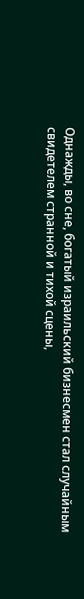Однажды, во сне, богатый израильский бизнесмен стал случайным свидетелем странной и тихой сцены,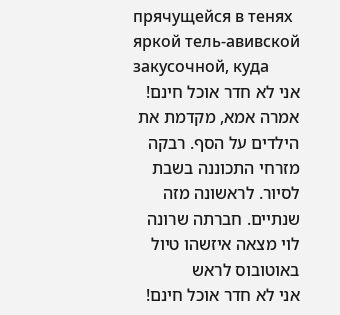прячущейся в тенях яркой тель-авивской закусочной, куда
אני לא חדר אוכל חינם! אמרה אמא, מקדמת את הילדים על הסף. רבקה מזרחי התכוננה בשבת לסיור. לראשונה מזה שנתיים. חברתה שרונה לוי מצאה איזשהו טיול באוטובוס לראש
אני לא חדר אוכל חינם!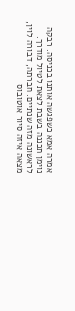אמרה אמא כשפגשה אותנו בכניסה. רבקה נוימן תכננה בשבת לצאת לטיול מודרך. לראשונה מזה שנתיים. חברתה, דבורה לוין, מצאה איזה סיור אוטובוס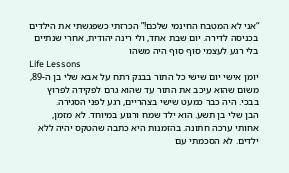“אני לא המטבח החינמי שלכם!” הכרזתי כשפגשתי את הילדים בכניסה לדירה. יום שבת אחד, ולי רינה יהודית, אחרי שנתיים בלי רגע לעצמי סוף סוף היה משהו
Life Lessons
יומן אישי יום שישי כל התור בבנק רתח על אבא שלי בן ה-89, משום שהוא עיכב את התור עד שהוא גרם לפקידה לפרוץ בבכי. היה כבר כמעט שישי בצהריים, רגע לפני הסגירה.
הבן שלי בן תשע. הוא ילד שמח ורגוע במיוחד. לא מזמן, אחותי ערכה חתונה. בהזמנות היא כתבה שהטקס יהיה ללא ילדים. לא הסכמתי עם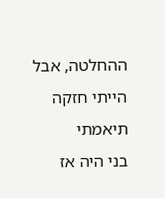ההחלטה, אבל הייתי חזקה תיאמתי
בני היה אז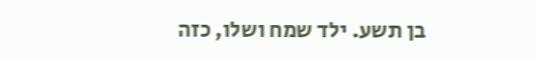בן תשע. ילד שמח ושלו, כזה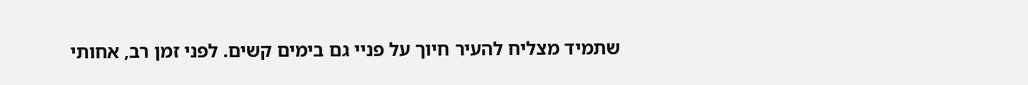שתמיד מצליח להעיר חיוך על פניי גם בימים קשים. לפני זמן רב, אחותי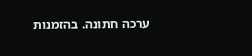ערכה חתונה. בהזמנות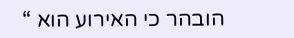הובהר כי האירוע הוא “